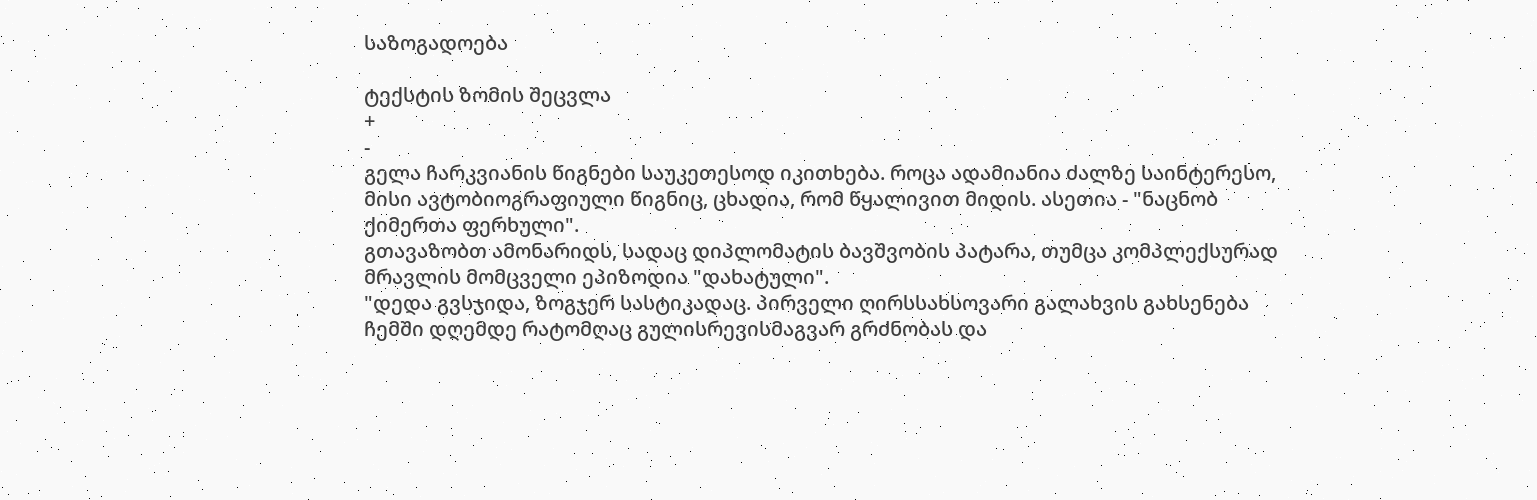საზოგადოება

ტექსტის ზომის შეცვლა
+
-
გელა ჩარკვიანის წიგნები საუკეთესოდ იკითხება. როცა ადამიანია ძალზე საინტერესო, მისი ავტობიოგრაფიული წიგნიც, ცხადია, რომ წყალივით მიდის. ასეთია - "ნაცნობ ქიმერთა ფერხული".
გთავაზობთ ამონარიდს, სადაც დიპლომატის ბავშვობის პატარა, თუმცა კომპლექსურად მრავლის მომცველი ეპიზოდია "დახატული".
"დედა გვსჯიდა, ზოგჯერ სასტიკადაც. პირველი ღირსსახსოვარი გალახვის გახსენება ჩემში დღემდე რატომღაც გულისრევისმაგვარ გრძნობას და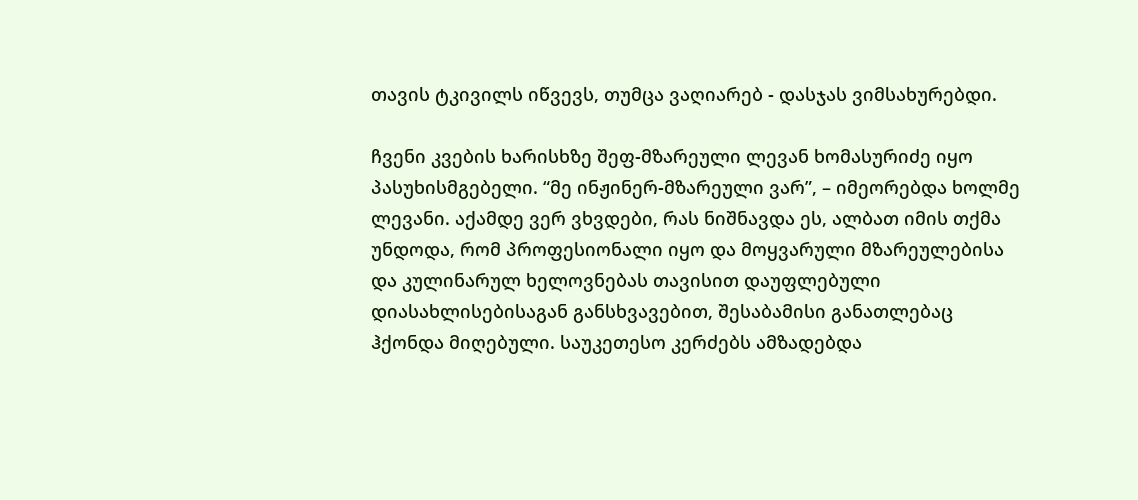თავის ტკივილს იწვევს, თუმცა ვაღიარებ - დასჯას ვიმსახურებდი.

ჩვენი კვების ხარისხზე შეფ-მზარეული ლევან ხომასურიძე იყო პასუხისმგებელი. “მე ინჟინერ-მზარეული ვარ”, – იმეორებდა ხოლმე ლევანი. აქამდე ვერ ვხვდები, რას ნიშნავდა ეს, ალბათ იმის თქმა უნდოდა, რომ პროფესიონალი იყო და მოყვარული მზარეულებისა და კულინარულ ხელოვნებას თავისით დაუფლებული დიასახლისებისაგან განსხვავებით, შესაბამისი განათლებაც ჰქონდა მიღებული. საუკეთესო კერძებს ამზადებდა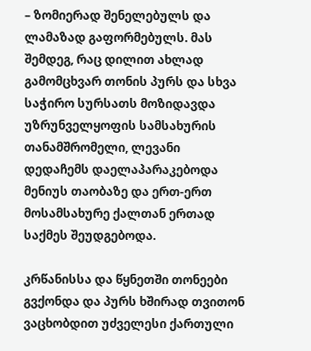– ზომიერად შენელებულს და ლამაზად გაფორმებულს. მას შემდეგ, რაც დილით ახლად გამომცხვარ თონის პურს და სხვა საჭირო სურსათს მოზიდავდა უზრუნველყოფის სამსახურის თანამშრომელი, ლევანი დედაჩემს დაელაპარაკებოდა მენიუს თაობაზე და ერთ-ერთ მოსამსახურე ქალთან ერთად საქმეს შეუდგებოდა.

კრწანისსა და წყნეთში თონეები გვქონდა და პურს ხშირად თვითონ ვაცხობდით უძველესი ქართული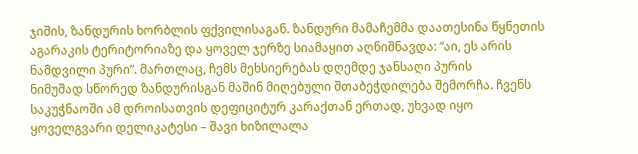ჯიშის, ზანდურის ხორბლის ფქვილისაგან. ზანდური მამაჩემმა დაათესინა წყნეთის აგარაკის ტერიტორიაზე და ყოველ ჯერზე სიამაყით აღნიშნავდა: “აი, ეს არის ნამდვილი პური”. მართლაც, ჩემს მეხსიერებას დღემდე ჯანსაღი პურის
ნიმუშად სწორედ ზანდურისგან მაშინ მიღებული შთაბეჭდილება შემორჩა. ჩვენს საკუჭნაოში ამ დროისათვის დეფიციტურ კარაქთან ერთად, უხვად იყო ყოველგვარი დელიკატესი – შავი ხიზილალა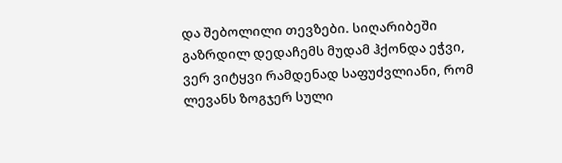და შებოლილი თევზები. სიღარიბეში გაზრდილ დედაჩემს მუდამ ჰქონდა ეჭვი, ვერ ვიტყვი რამდენად საფუძვლიანი, რომ ლევანს ზოგჯერ სული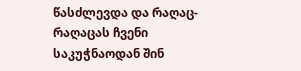წასძლევდა და რაღაც-რაღაცას ჩვენი საკუჭნაოდან შინ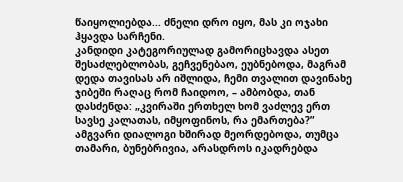წაიყოლიებდა... ძნელი დრო იყო, მას კი ოჯახი ჰყავდა სარჩენი.
კანდიდი კატეგორიულად გამორიცხავდა ასეთ შესაძლებლობას, გეჩვენებაო, ეუბნებოდა, მაგრამ დედა თავისას არ იშლიდა, ჩემი თვალით დავინახე ჯიბეში რაღაც რომ ჩაიდოო, – ამბობდა, თან დასძენდა: „კვირაში ერთხელ ხომ ვაძლევ ერთ სავსე კალათას, იმყოფინოს, რა ემართება?” ამგვარი დიალოგი ხშირად მეორდებოდა, თუმცა თამარი, ბუნებრივია, არასდროს იკადრებდა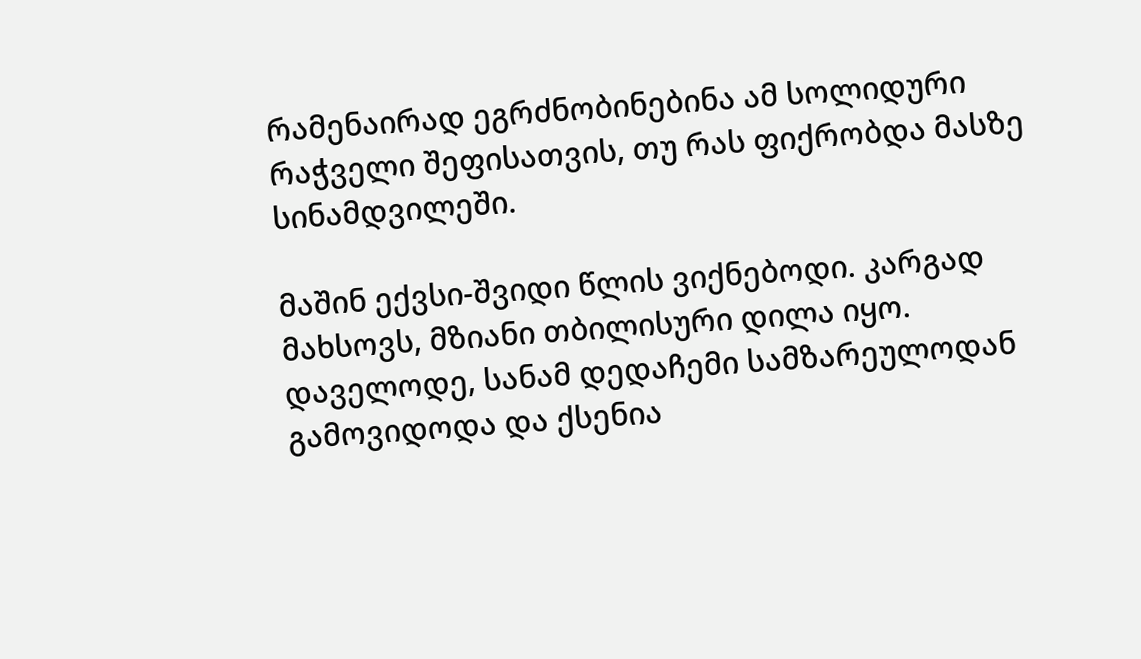რამენაირად ეგრძნობინებინა ამ სოლიდური რაჭველი შეფისათვის, თუ რას ფიქრობდა მასზე სინამდვილეში.

მაშინ ექვსი-შვიდი წლის ვიქნებოდი. კარგად მახსოვს, მზიანი თბილისური დილა იყო. დაველოდე, სანამ დედაჩემი სამზარეულოდან გამოვიდოდა და ქსენია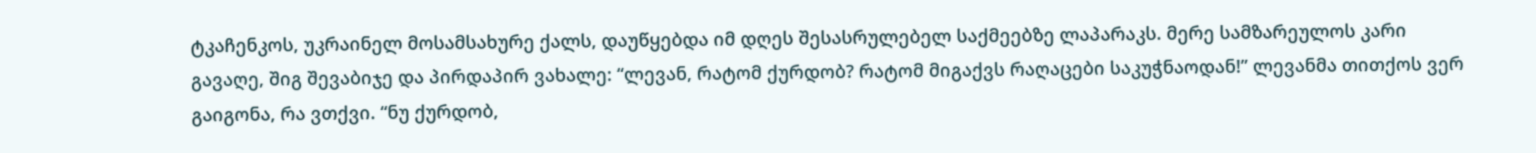ტკაჩენკოს, უკრაინელ მოსამსახურე ქალს, დაუწყებდა იმ დღეს შესასრულებელ საქმეებზე ლაპარაკს. მერე სამზარეულოს კარი გავაღე, შიგ შევაბიჯე და პირდაპირ ვახალე: “ლევან, რატომ ქურდობ? რატომ მიგაქვს რაღაცები საკუჭნაოდან!” ლევანმა თითქოს ვერ გაიგონა, რა ვთქვი. “ნუ ქურდობ,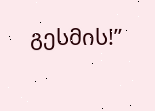გესმის!”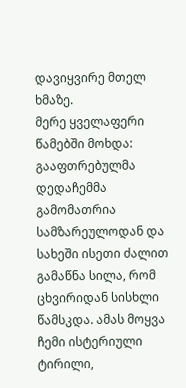დავიყვირე მთელ ხმაზე.
მერე ყველაფერი წამებში მოხდა: გააფთრებულმა დედაჩემმა გამომათრია სამზარეულოდან და სახეში ისეთი ძალით გამაწნა სილა, რომ ცხვირიდან სისხლი წამსკდა. ამას მოყვა ჩემი ისტერიული ტირილი,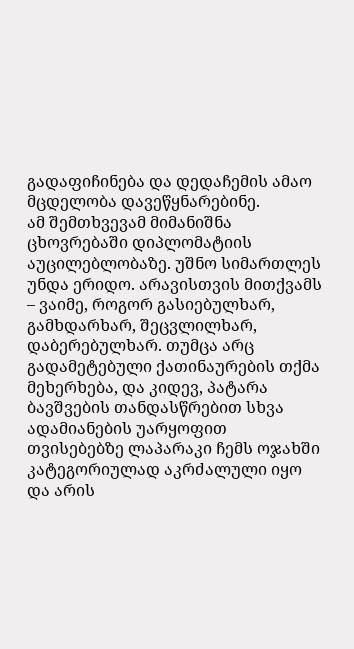გადაფიჩინება და დედაჩემის ამაო მცდელობა დავეწყნარებინე.
ამ შემთხვევამ მიმანიშნა ცხოვრებაში დიპლომატიის აუცილებლობაზე. უშნო სიმართლეს უნდა ერიდო. არავისთვის მითქვამს – ვაიმე, როგორ გასიებულხარ, გამხდარხარ, შეცვლილხარ, დაბერებულხარ. თუმცა არც გადამეტებული ქათინაურების თქმა მეხერხება, და კიდევ, პატარა ბავშვების თანდასწრებით სხვა ადამიანების უარყოფით თვისებებზე ლაპარაკი ჩემს ოჯახში კატეგორიულად აკრძალული იყო და არის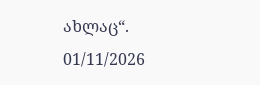ახლაც“.
01/11/2026